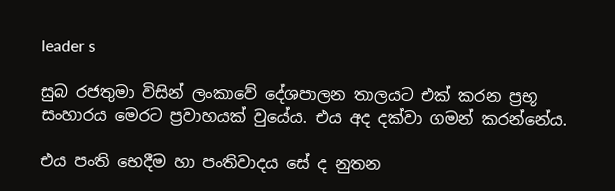leader s

සුබ රජතුමා විසින් ලංකාවේ දේශපාලන තාලයට එක් කරන ප්‍රභූ සංහාරය මෙරට ප්‍රවාහයක් වුයේය. එය අද දක්වා ගමන් කරන්නේය.

එය පංති භෙදීම හා පංතිවාදය සේ ද නුතන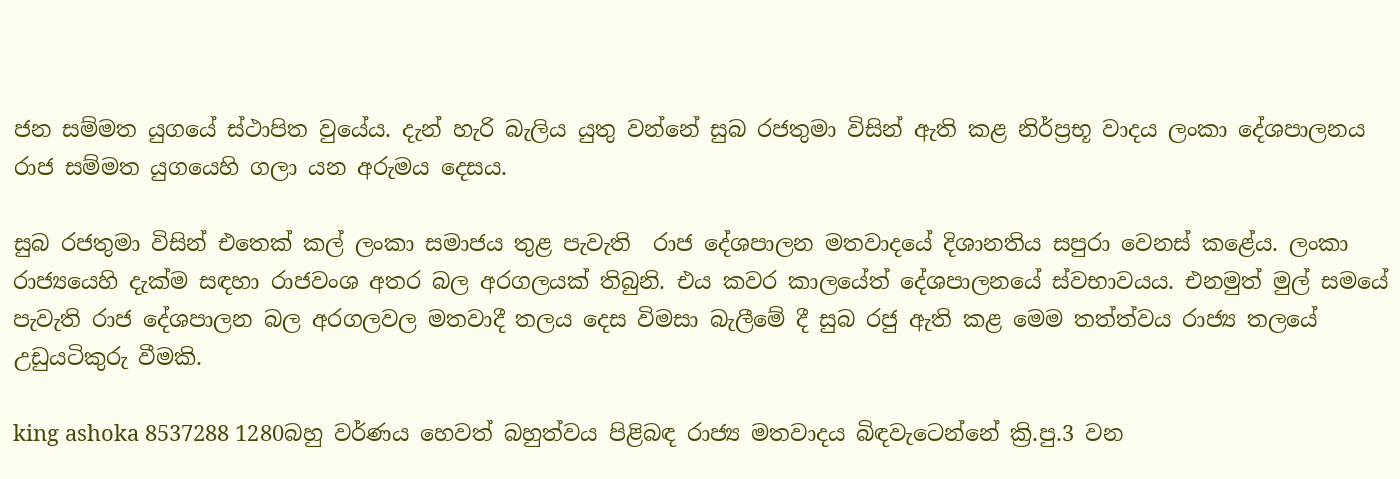ජන සම්මත යුගයේ ස්ථාපිත වුයේය. දැන් හැරි බැලිය යුතු වන්නේ සුබ රජතුමා විසින් ඇති කළ නිර්ප්‍රභූ වාදය ලංකා දේශපාලනය රාජ සම්මත යුගයෙහි ගලා යන අරුමය දෙසය.

සුබ රජතුමා විසින් එතෙක් කල් ලංකා සමාජය තුළ පැවැති  රාජ දේශපාලන මතවාදයේ දිශානතිය සපුරා වෙනස් කළේය. ලංකා රාජ්‍යයෙහි දැක්ම සඳහා රාජවංශ අතර බල අරගලයක් තිබුනි. එය කවර කාලයේත් දේශපාලනයේ ස්වභාවයය. එනමුත් මුල් සමයේ පැවැති රාජ දේශපාලන බල අරගලවල මතවාදී තලය දෙස විමසා බැලීමේ දී සුබ රජු ඇති කළ මෙම තත්ත්වය රාජ්‍ය තලයේ උඩුයටිකුරු වීමකි.

king ashoka 8537288 1280බහු වර්ණය හෙවත් බහුත්වය පිළිබඳ රාජ්‍ය මතවාදය බිඳවැටෙන්නේ ක්‍රි.පු.3 වන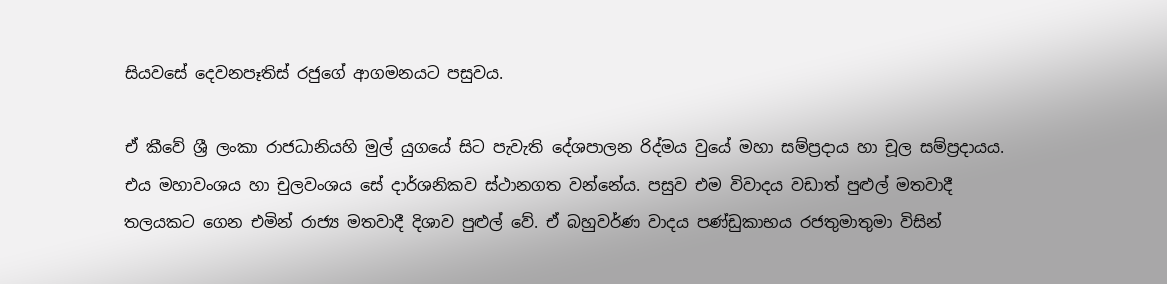සියවසේ දෙවනපෑතිස් රජුගේ ආගමනයට පසුවය.

ඒ කීවේ ශ්‍රී ලංකා රාජධානියහි මුල් යුගයේ සිට පැවැති දේශපාලන රිද්මය වුයේ මහා සම්ප්‍රදාය හා චූල සම්ප්‍රදායය. එය මහාවංශය හා චුලවංශය සේ දාර්ශනිකව ස්ථානගත වන්නේය. පසුව එම විවාදය වඩාත් පුළුල් මතවාදී තලයකට ගෙන එමින් රාජ්‍ය මතවාදී දිශාව පුළුල් වේ. ඒ බහුවර්ණ වාදය පණ්ඩුකාභය රජතුමාතුමා විසින්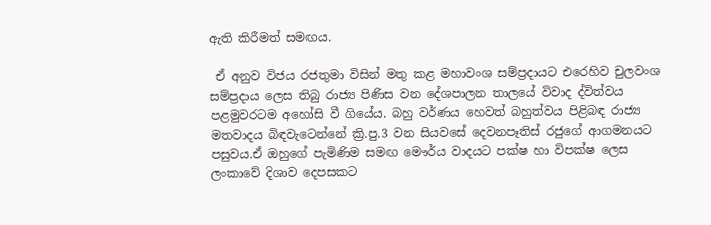ඇති කිරීමත් සමඟය.

 ඒ අනුව විජය රජතුමා විසින් මතු කළ මහාවංශ සම්ප්‍රදායට එරෙහිව චුලවංශ සම්ප්‍රදාය ලෙස තිබු රාජ්‍ය පිණිස වන දේශපාලන තාලයේ විවාද ද්විත්වය පළමුවරටම අහෝසි වී ගියේය. බහු වර්ණය හෙවත් බහුත්වය පිළිබඳ රාජ්‍ය මතවාදය බිඳවැටෙන්නේ ක්‍රි.පු.3 වන සියවසේ දෙවනපෑතිස් රජුගේ ආගමනයට පසුවය.ඒ ඔහුගේ පැමිණිම සමඟ මෞර්ය වාදයට පක්ෂ හා විපක්ෂ ලෙස ලංකාවේ දිශාව දෙපසකට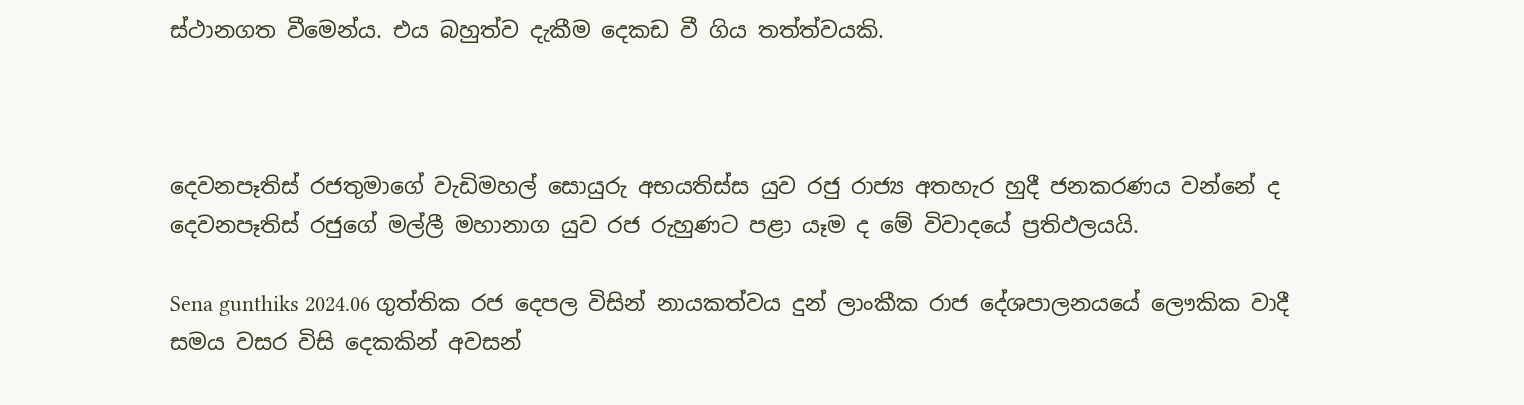ස්ථානගත වීමෙන්ය. එය බහුත්ව දැකීම දෙකඩ වී ගිය තත්ත්වයකි.



දෙවනපෑතිස් රජතුමාගේ වැඩිමහල් සොයුරු අභයතිස්ස යුව රජු රාජ්‍ය අතහැර හුදී ජනකරණය වන්නේ ද දෙවනපෑතිස් රජුගේ මල්ලී මහානාග යුව රජ රුහුණට පළා යෑම ද මේ විවාදයේ ප්‍රතිඵලයයි.

Sena gunthiks 2024.06 ගුත්තික රජ දෙපල විසින් නායකත්වය දුන් ලාංකීක රාජ දේශපාලනයයේ ලෞකික වාදී සමය වසර විසි දෙකකින් අවසන්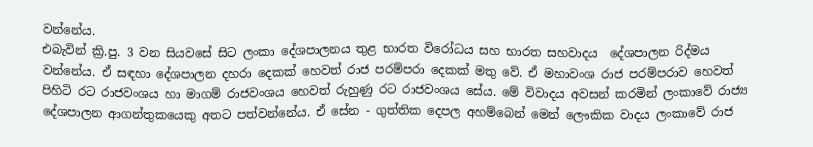වන්නේය.
එබැවින් ක්‍රි.පු. 3 වන සියවසේ සිට ලංකා දේශපාලනය තුළ භාරත විරෝධය සහ භාරත සහවාදය  දේශපාලන රිද්මය වන්නේය. ඒ සඳහා දේශපාලන දහරා දෙකක් හෙවත් රාජ පරම්පරා දෙකක් මතු වේ. ඒ මහාවංශ රාජ පරම්පරාව හෙවත් පිහිටි රට රාජවංශය හා මාගම් රාජවංශය හෙවත් රුහුණු රට රාජවංශය සේය. මේ විවාදය අවසන් කරමින් ලංකාවේ රාජ්‍ය දේශපාලන ආගන්තුකයෙකු අතට පත්වන්නේය. ඒ සේන - ගුත්තික දෙපල අහම්බෙන් මෙන් ලෞකික වාදය ලංකාවේ රාජ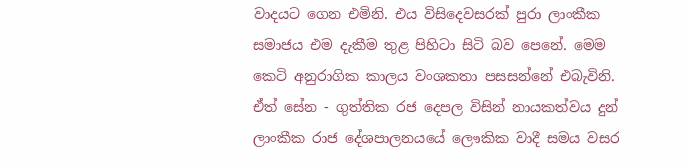වාදයට ගෙන එමිනි. එය විසිදෙවසරක් පුරා ලාංකීක සමාජය එම දැකීම තුළ පිහිටා සිටි බව පෙනේ. මෙම කෙටි අනුරාගික කාලය වංශකතා පසසන්නේ එබැවිනි. ඒත් සේන - ගුත්තික රජ දෙපල විසින් නායකත්වය දුන් ලාංකීක රාජ දේශපාලනයයේ ලෞකික වාදී සමය වසර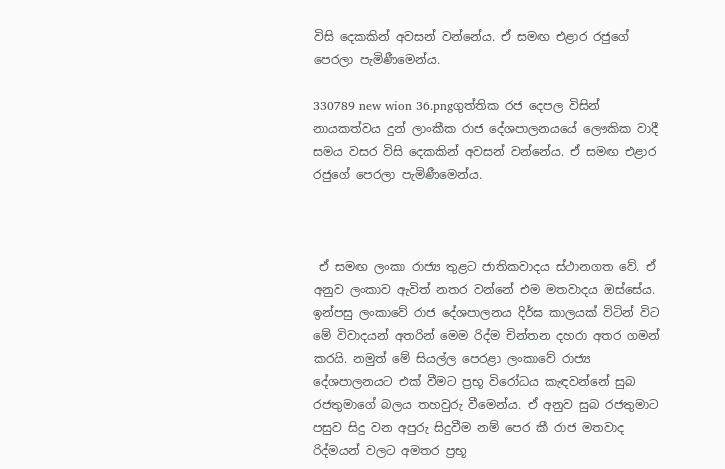විසි දෙකකින් අවසන් වන්නේය. ඒ සමඟ එළාර රජුගේ පෙරලා පැමිණීමෙන්ය.

330789 new wion 36.pngගුත්තික රජ දෙපල විසින් නායකත්වය දුන් ලාංකීක රාජ දේශපාලනයයේ ලෞකික වාදී සමය වසර විසි දෙකකින් අවසන් වන්නේය. ඒ සමඟ එළාර රජුගේ පෙරලා පැමිණීමෙන්ය.



 ඒ සමඟ ලංකා රාජ්‍ය තුළට ජාතිකවාදය ස්ථානගත වේ. ඒ අනුව ලංකාව ඇවිත් නතර වන්නේ එම මතවාදය ඔස්සේය. ඉන්පසු ලංකාවේ රාජ දේශපාලනය දිර්ඝ කාලයක් විටින් විට මේ විවාදයන් අතරින් මෙම රිද්ම චින්තන දහරා අතර ගමන් කරයි. නමුත් මේ සියල්ල පෙරළා ලංකාවේ රාජ්‍ය දේශපාලනයට එක් වීමට ප්‍රභූ විරෝධය කැඳවන්නේ සුබ රජතුමාගේ බලය තහවුරු වීමෙන්ය. ඒ අනුව සුබ රජතුමාට පසුව සිදු වන අපුරු සිදුවීම නම් පෙර කී රාජ මතවාද රිද්මයන් වලට අමතර ප්‍රභූ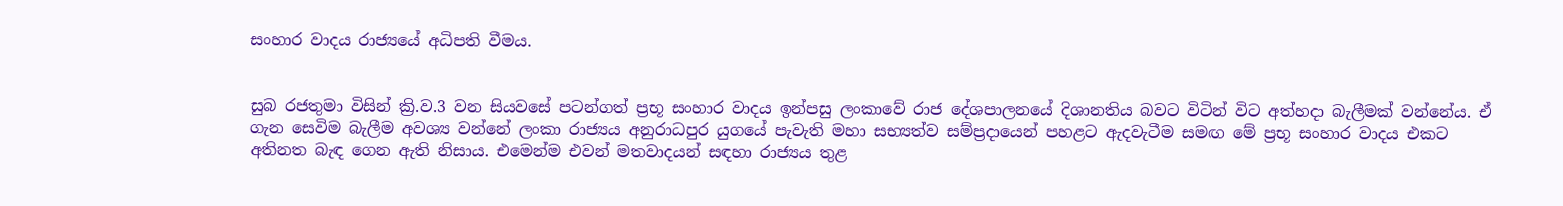සංහාර වාදය රාජ්‍යයේ අධිපති වීමය.


සුබ රජතුමා විසින් ක්‍රි.ව.3 වන සියවසේ පටන්ගත් ප්‍රභූ සංහාර වාදය ඉන්පසු ලංකාවේ රාජ දේශපාලනයේ දිශානතිය බවට විටින් විට අත්හදා බැලීමක් වන්නේය. ඒ ගැන සෙවිම බැලීම අවශ්‍ය වන්නේ ලංකා රාජ්‍යය අනුරාධපුර යුගයේ පැවැති මහා සභ්‍යත්ව සම්ප්‍රදායෙන් පහළට ඇදවැටීම සමඟ මේ ප්‍රභූ සංහාර වාදය එකට අතිනත බැඳ ගෙන ඇති නිසාය. එමෙන්ම එවන් මතවාදයන් සඳහා රාජ්‍යය තුළ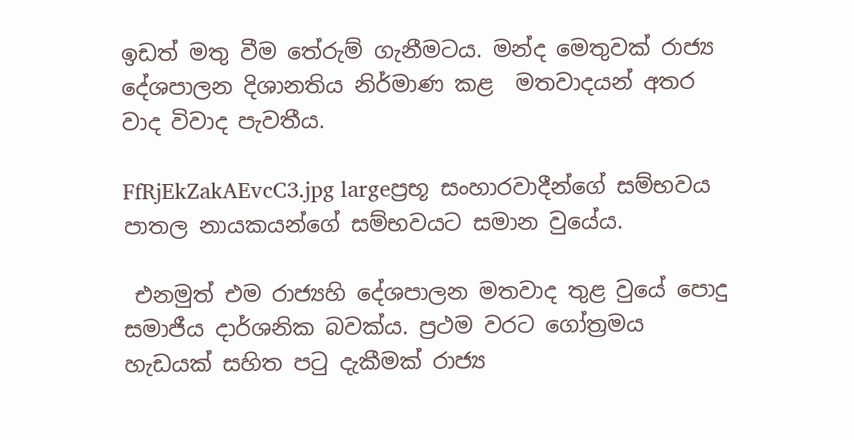ඉඩත් මතු වීම තේරුම් ගැනීමටය. මන්ද මෙතුවක් රාජ්‍ය දේශපාලන දිශානතිය නිර්මාණ කළ  මතවාදයන් අතර වාද විවාද පැවතීය.

FfRjEkZakAEvcC3.jpg largeප්‍රභූ සංහාරවාදීන්ගේ සම්භවය පාතල නායකයන්ගේ සම්භවයට සමාන වුයේය.

 එනමුත් එම රාජ්‍යහි දේශපාලන මතවාද තුළ වුයේ පොදු සමාජීය දාර්ශනික බවක්ය. ප්‍රථම වරට ගෝත්‍රමය හැඩයක් සහිත පටු දැකීමක් රාජ්‍ය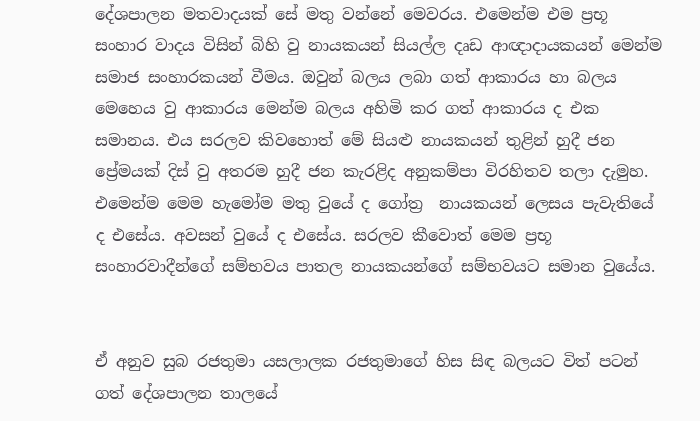දේශපාලන මතවාදයක් සේ මතු වන්නේ මෙවරය. එමෙන්ම එම ප්‍රභූ සංහාර වාදය විසින් බිහි වු නායකයන් සියල්ල දෘඩ ආඥාදායකයන් මෙන්ම සමාජ සංහාරකයන් වීමය. ඔවුන් බලය ලබා ගත් ආකාරය හා බලය මෙහෙය වු ආකාරය මෙන්ම බලය අහිමි කර ගත් ආකාරය ද එක සමානය. එය සරලව කිවහොත් මේ සියළු නායකයන් තුළින් හුදී ජන ප්‍රේමයක් දිස් වු අතරම හුදී ජන කැරළිද අනුකම්පා විරහිතව තලා දැමුහ. එමෙන්ම මෙම හැමෝම මතු වුයේ ද ගෝත්‍ර  නායකයන් ලෙසය පැවැතියේ ද එසේය. අවසන් වුයේ ද එසේය. සරලව කීවොත් මෙම ප්‍රභූ සංහාරවාදීන්ගේ සම්භවය පාතල නායකයන්ගේ සම්භවයට සමාන වුයේය.


ඒ අනුව සුබ රජතුමා යසලාලක රජතුමාගේ හිස සිඳ බලයට විත් පටන් ගත් දේශපාලන තාලයේ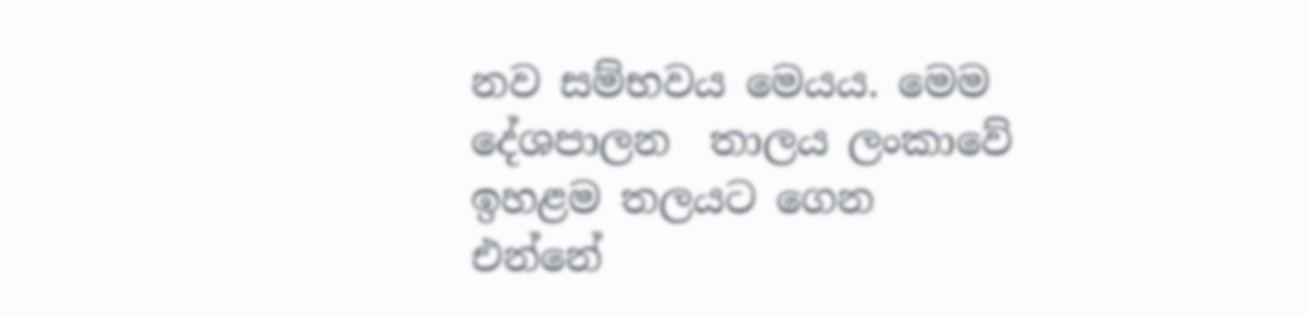නව සම්භවය මෙයය. මෙම දේශපාලන  තාලය ලංකාවේ ඉහළම තලයට ගෙන එන්නේ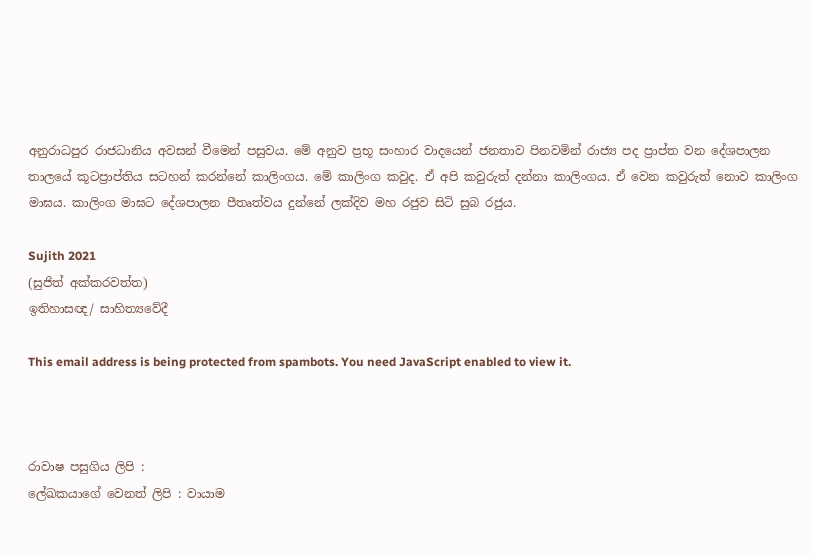අනුරාධපුර රාජධානිය අවසන් වීමෙන් පසුවය. මේ අනුව ප්‍රභූ සංහාර වාදයෙන් ජනතාව පිනවමින් රාජ්‍ය පද ප්‍රාප්ත වන දේශපාලන තාලයේ කූටප්‍රාප්තිය සටහන් කරන්නේ කාලිංගය. මේ කාලිංග කවුද. ඒ අපි කවුරුත් දන්නා කාලිංගය. ඒ වෙන කවුරුත් නොව කාලිංග මාඝය. කාලිංග මාඝට දේශපාලන පීතෘත්වය දුන්නේ ලක්දිව මහ රජුව සිටි සුබ රජුය.

Sujith 2021
(සුජිත් අක්කරවත්ත)
ඉතිහාසඥ/ සාහිත්‍යවේදී

This email address is being protected from spambots. You need JavaScript enabled to view it.



රාවාෂ පසුගිය ලිපි :
ලේඛකයාගේ වෙනත් ලිපි : වායාම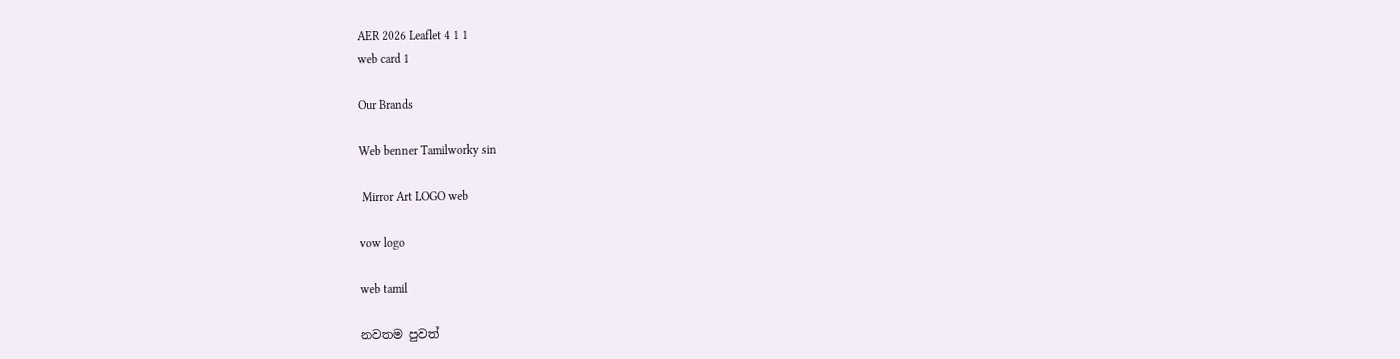AER 2026 Leaflet 4 1 1
web card 1

Our Brands

Web benner Tamilworky sin

 Mirror Art LOGO web

vow logo

web tamil

නවතම පුවත්